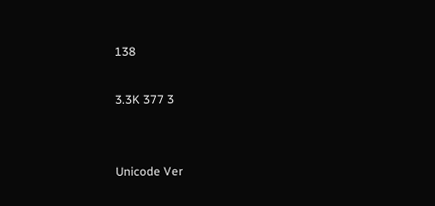138

3.3K 377 3


Unicode Ver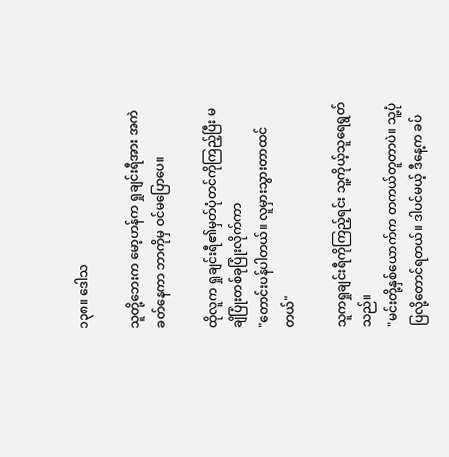၁၃၈။ ဒေါသ

သူတို့ဘေးက မော့ဟန်က ရှုချင်းရီအား အကဲခတ်နေကာ ဘာကိုမှ ဝင်မပြောပေ။

ထိုလူက ရှုချင်းရီ၏မှတ်ပုံတင်ကိုကြည့်ပြီး မချိပြုံးတစ်ခုပြုံးလိုက်ကာ
"တောင်းပန်ပါတယ်။ လူမှားသွားတာထင်တယ်"

သူကရှုချင်းရီကိုကြည့်ရင်း သူ့ကိုယ့်သူရေရွတ်သည်။
"မင်းတို့နှစ်ယောက်က တကယ်တူတာပဲ။ သူ့ပုံပြလို့တောင်ရတယ်။ ဒါပင်မယ့် ဒီနေ့က ခပ်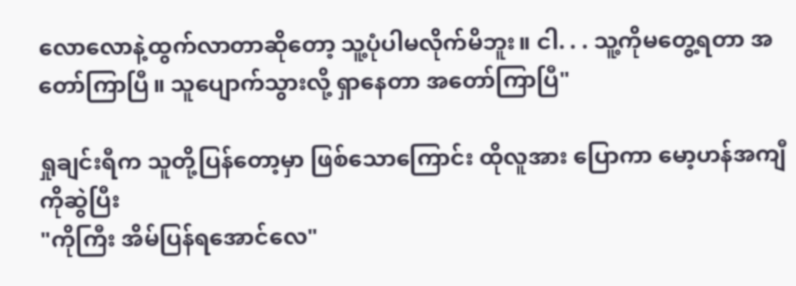လောလောနဲ့ထွက်လာတာဆိုတော့ သူ့ပုံပါမလိုက်မိဘူး။ ငါ. . . သူ့ကိုမတွေ့ရတာ အတော်ကြာပြီ။ သူပျောက်သွားလို့ ရှာနေတာ အတော်ကြာပြီ"

ရှုချင်းရီက သူတို့ပြန်တော့မှာ ဖြစ်သောကြောင်း ထိုလူအား ပြောကာ မော့ဟန်အကျီကိုဆွဲပြီး
"ကိုကြီး အိမ်ပြန်ရအောင်လေ"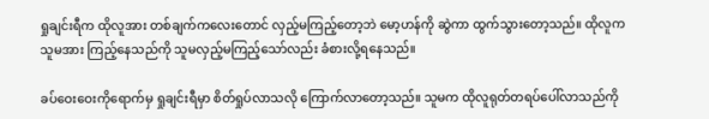ရှုချင်းရီက ထိုလူအား တစ်ချက်ကလေးတောင် လှည့်မကြည့်တော့ဘဲ မော့ဟန်ကို ဆွဲကာ ထွက်သွားတော့သည်။ ထိုလူက သူမအား ကြည့်နေသည်ကို သူမလှည့်မကြည့်သော်လည်း ခံစားလို့ရနေသည်။

ခပ်ဝေးဝေးကိုရောက်မှ ရှုချင်းရီမှာ စိတ်ရှုပ်လာသလို ကြောက်လာတော့သည်။ သူမက ထိုလူရုတ်တရပ်ပေါ်လာသည်ကို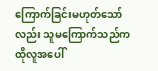ကြောက်ခြင်းမဟုတ်သော်လည်း သူမကြောက်သည်က ထိုလူအပေါ်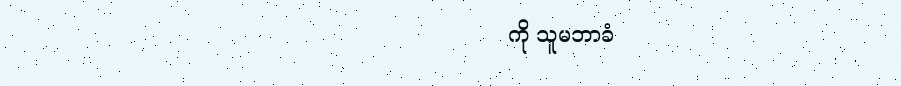ကို သူမဘာခံ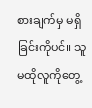စားချက်မှ မရှိခြင်းကိုပင်။ သူမထိုလူကိုတွေ့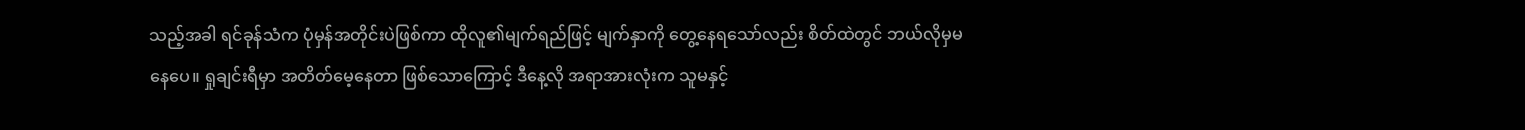သည့်အခါ ရင်ခုန်သံက ပုံမှန်အတိုင်းပဲဖြစ်ကာ ထိုလူ၏မျက်ရည်ဖြင့် မျက်နှာကို တွေ့နေရသော်လည်း စိတ်ထဲတွင် ဘယ်လိုမှမနေပေ။ ရှုချင်းရီမှာ အတိတ်မေ့နေတာ ဖြစ်သောကြောင့် ဒီနေ့လို အရာအားလုံးက သူမနှင့်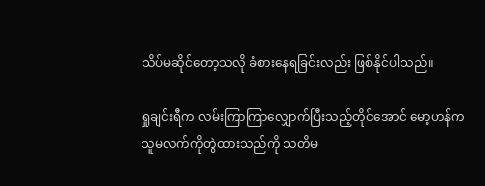သိပ်မဆိုင်တော့သလို ခံစားနေရခြင်းလည်း ဖြစ်နိုင်ပါသည်။

ရှုချင်းရီက လမ်းကြာကြာလျှောက်ပြီးသည့်တိုင်အောင် မော့ဟန်က သူမလက်ကိုတွဲထားသည်ကို သတိမ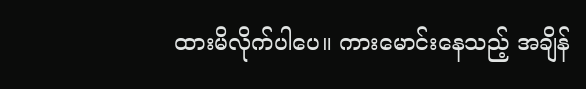ထားမိလိုက်ပါပေ။ ကားမောင်းနေသည့် အချိန်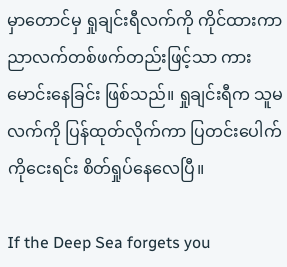မှာတောင်မှ ရှုချင်းရီလက်ကို ကိုင်ထားကာ ညာလက်တစ်ဖက်တည်းဖြင့်သာ ကားမောင်းနေခြင်း ဖြစ်သည်။ ရှုချင်းရီက သူမလက်ကို ပြန်ထုတ်လိုက်ကာ ပြတင်းပေါက်ကိုငေးရင်း စိတ်ရှုပ်နေလေပြီ။

If the Deep Sea forgets you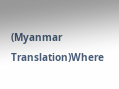(Myanmar Translation)Where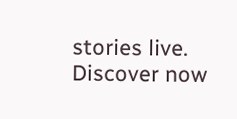stories live. Discover now